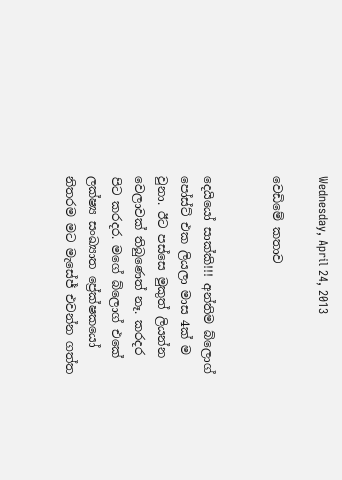Wednesday, April 24, 2013

වෙඩිමේ කතාව


දෙයියෝ සාක්කි!!! අන්තිම බ්ලොග් පෝස්ට් එක ලියලා මාස 4ක් ම වුනා. ඊට පස්සෙ මුකුත් ලියන්න වෙලාවක් තිබුණෙත් නෑ. කරදර පිට කරදර. මගේ බ්ලොග් එකේ ලක්ෂ්‍ය සංඛ්‍යාත ප්‍රේක්ෂකයෝ නිතරම මට මැසේජ් එවන්න ගත්ත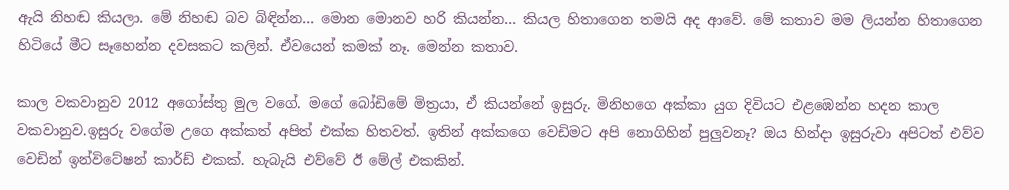ඇයි නිහඬ කියලා. මේ නිහඬ බව බිඳින්න... මොන මොනව හරි කියන්න... කියල හිතාගෙන තමයි අද ආවේ. මේ කතාව මම ලියන්න හිතාගෙන හිටියේ මීට සෑහෙන්න දවසකට කලින්. ඒවයෙන් කමක් නෑ. මෙන්න කතාව.

කාල වකවානුව 2012 අගෝස්තු මුල වගේ. මගේ බෝඩිමේ මිත්‍රයා, ඒ කියන්නේ ඉසුරු. මිනිහගෙ අක්කා යුග දිවියට එළඹෙන්න හදන කාල වකවානුව.ඉසුරු වගේම උගෙ අක්කත් අපිත් එක්ක හිතවත්. ඉතින් අක්කගෙ වෙඩිමට අපි නොගිහින් පුලුවනෑ? ඔය හින්දා ඉසුරුවා අපිටත් එව්ව වෙඩින් ඉන්විටේෂන් කාර්ඩ් එකක්. හැබැයි එව්වේ ඊ මේල් එකකින්.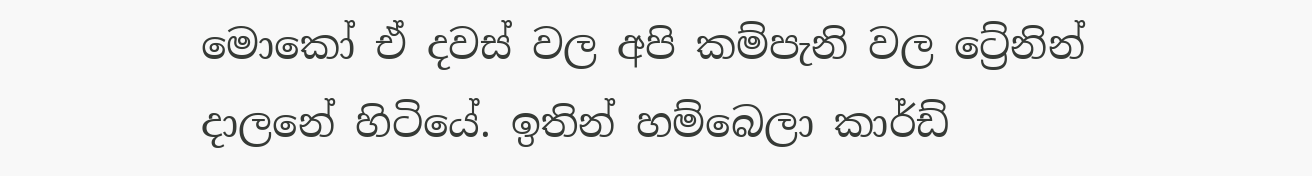මොකෝ ඒ දවස් වල අපි කම්පැනි වල ට්‍රේනින් දාලනේ හිටියේ. ඉතින් හම්බෙලා කාර්ඩ්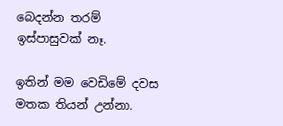බෙදන්න තරම් ඉස්පාසුවක් නෑ.

ඉතින් මම වෙඩිමේ දවස මතක තියන් උන්නා.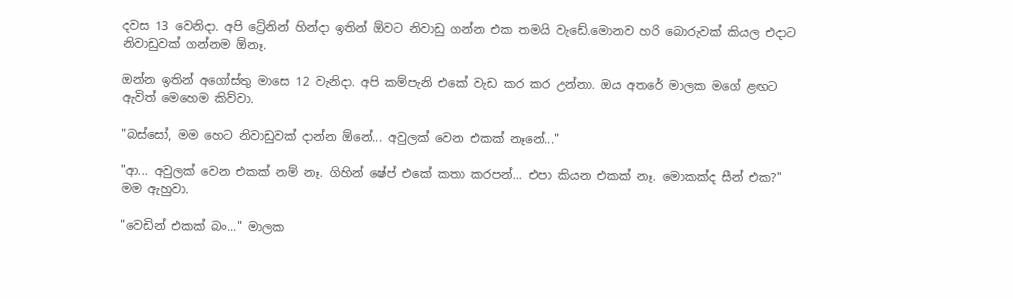දවස 13 වෙනිදා. අපි ට්‍රේනින් හින්දා ඉතින් ඕවට නිවාඩු ගන්න එක තමයි වැඩේ.මොනව හරි බොරුවක් කියල එදාට නිවාඩුවක් ගන්නම ඕනෑ.

ඔන්න ඉතින් අගෝස්තු මාසෙ 12 වැනිදා. අපි කම්පැනි එකේ වැඩ කර කර උන්නා. ඔය අතරේ මාලක මගේ ළඟට ඇවිත් මෙහෙම කිව්වා.

"බස්සෝ, මම හෙට නිවාඩුවක් දාන්න ඕනේ... අවුලක් වෙන එකක් නෑනේ..."

"ආ... අවුලක් වෙන එකක් නම් නෑ. ගිහින් ෂේප් එකේ කතා කරපන්... එපා කියන එකක් නෑ. මොකක්ද සීන් එක?" මම ඇහුවා.

"වෙඩින් එකක් බං..." මාලක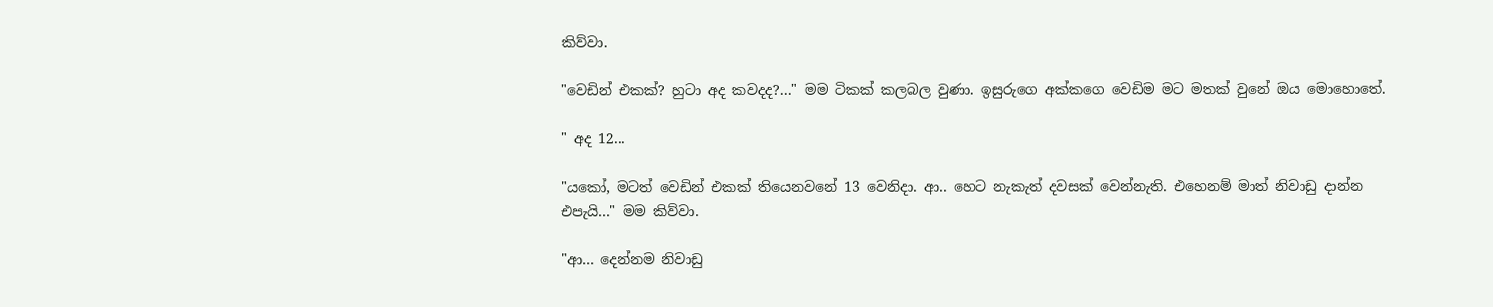කිව්වා.

"වෙඩින් එකක්? හුටා අද කවදද?..." මම ටිකක් කලබල වුණා. ඉසුරුගෙ අක්කගෙ වෙඩිම මට මතක් වුනේ ඔය මොහොතේ.

" අද 12...

"යකෝ, මටත් වෙඩින් එකක් තියෙනවනේ 13 වෙනිදා. ආ.. හෙට නැකැත් දවසක් වෙන්නැති. එහෙනම් මාත් නිවාඩු දාන්න එපැයි..." මම කිව්වා.

"ආ... දෙන්නම නිවාඩු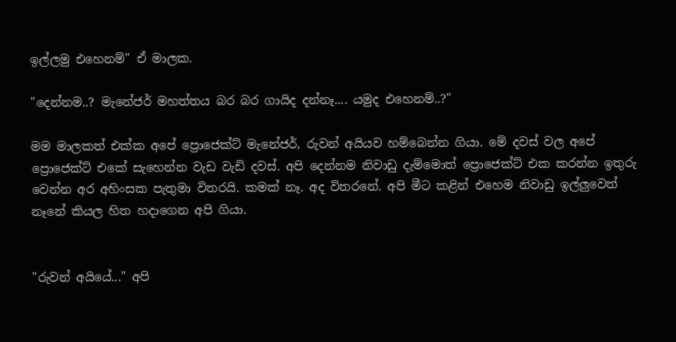ඉල්ලමු එහෙනම්" ඒ මාලක.

"දෙන්නම..? මැනේජර් මහත්තය බර බර ගායිද දන්නෑ.... යමුද එහෙනම්..?"

මම මාලකත් එක්ක අපේ ප්‍රොජෙක්ට් මැනේජර්, රුවන් අයියව හම්බෙන්න ගියා. මේ දවස් වල අපේ ප්‍රොජෙක්ට් එකේ සැහෙන්න වැඩ වැඩි දවස්. අපි දෙන්නම නිවාඩු දැම්මොත් ප්‍රොජෙක්ට් එක කරන්න ඉතුරු වෙන්න අර අහිංසක පැතුමා විතරයි. කමක් නෑ. අද විතරනේ. අපි මීට කළින් එහෙම නිවාඩු ඉල්ලුවෙත් නෑනේ කියල හිත හදාගෙන අපි ගියා.


"රුවන් අයියේ..." අපි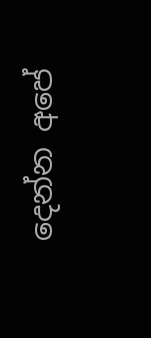දෙන්න අපේ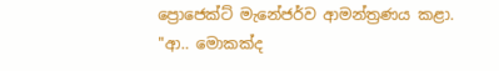ප්‍රොජෙක්ට් මැනේජර්ව ආමන්ත්‍රණය කළා.
"ආ.. මොකක්ද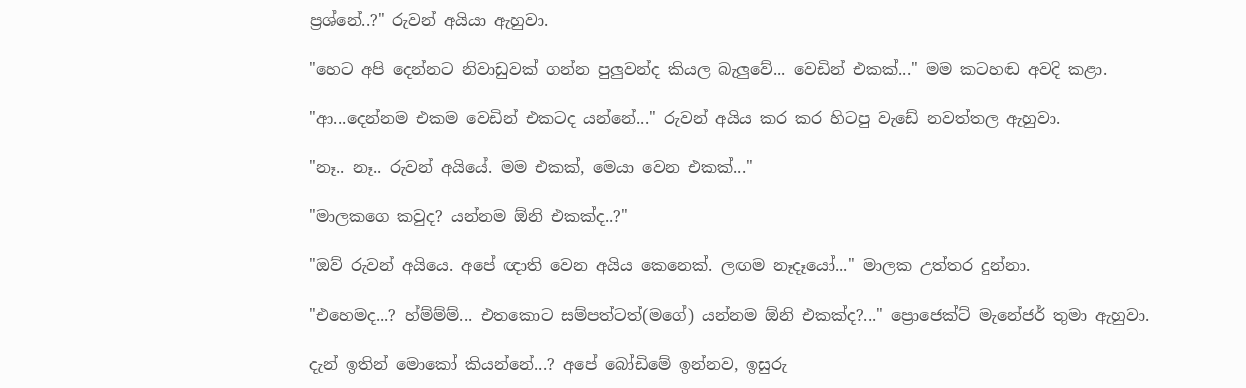ප්‍රශ්නේ..?" රුවන් අයියා ඇහුවා.

"හෙට අපි දෙන්නට නිවාඩුවක් ගන්න පුලුවන්ද කියල බැලුවේ... වෙඩින් එකක්..." මම කටහඬ අවදි කළා.

"ආ...දෙන්නම එකම වෙඩින් එකටද යන්නේ..." රුවන් අයිය කර කර හිටපු වැඩේ නවත්තල ඇහුවා.

"නෑ.. නෑ.. රුවන් අයියේ. මම එකක්, මෙයා වෙන එකක්..."

"මාලකගෙ කවුද? යන්නම ඕනි එකක්ද..?"

"ඔව් රුවන් අයියෙ. අපේ ඥාති වෙන අයිය කෙනෙක්. ලඟම නෑදෑයෝ..." මාලක උත්තර දුන්නා.

"එහෙමද...? හ්ම්ම්ම්... එතකොට සම්පත්ටත්(මගේ) යන්නම ඕනි එකක්ද?..." ප්‍රොජෙක්ට් මැනේජර් තුමා ඇහුවා.

දැන් ඉතින් මොකෝ කියන්නේ...? අපේ බෝඩිමේ ඉන්නව, ඉසුරු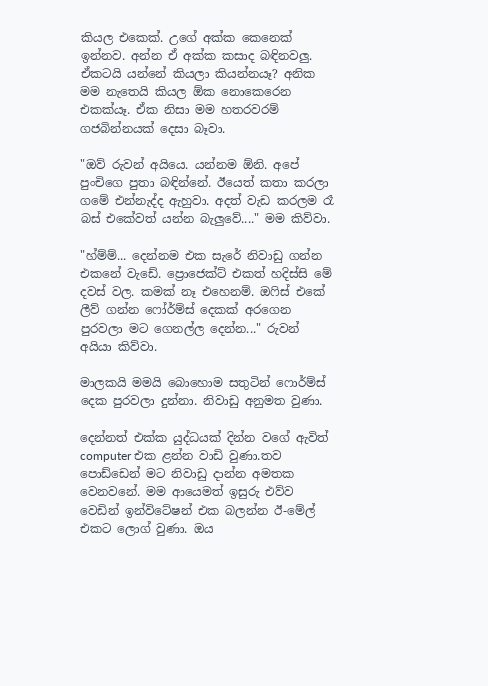කියල එකෙක්. උගේ අක්ක කෙනෙක් ඉන්නව. අන්න ඒ අක්ක කසාද බඳිනවලු. ඒකටයි යන්නේ කියලා කියන්නයෑ? අනික මම නැතෙයි කියල ඕක නොකෙරෙන එකක්යෑ. ඒක නිසා මම හතරවරම් ගජබින්නයක් දෙසා බෑවා.

"ඔව් රුවන් අයියෙ. යන්නම ඕනි. අපේ පුංචිගෙ පුතා බඳින්නේ. ඊයෙත් කතා කරලා ගමේ එන්නැද්ද ඇහුවා. අදත් වැඩ කරලම රෑ බස් එකේවත් යන්න බැලුවේ...." මම කිව්වා.

"හ්ම්ම්... දෙන්නම එක සැරේ නිවාඩු ගන්න එකනේ වැඩේ. ප්‍රොජෙක්ට් එකත් හදිස්සි මේ දවස් වල. කමක් නෑ එහෙනම්. ඔ‍ෆිස් එකේ ලීව් ගන්න ෆෝර්ම්ස් දෙකක් අරගෙන පුරවලා මට ගෙනල්ල දෙන්න..." රුවන් අයියා කිව්වා.

මාලකයි මමයි බොහොම සතුටින් ෆොර්ම්ස් දෙක පුරවලා දුන්නා. නිවාඩු අනුමත වුණා.

දෙන්නත් එක්ක යුද්ධයක් දින්න වගේ ඇවිත් computer එක ළන්න වාඩි වුණා.තව පොඩ්ඩෙන් මට නිවාඩු දාන්න අමතක වෙනවනේ. මම ආයෙමත් ඉසුරු එව්ව වෙඩින් ඉන්විටේෂන් එක බලන්න ඊ-මේල් එකට ලොග් වුණා. ඔය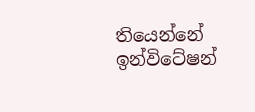තියෙන්නේ ඉන්විටේෂන්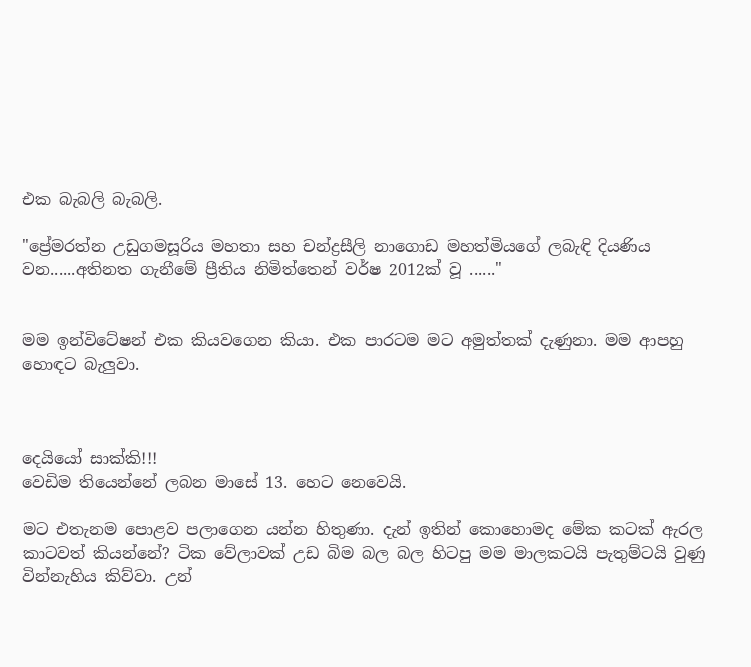එක බැබලි බැබලි.

"ප්‍රේමරත්න උඩුගමසූරිය මහතා සහ චන්ද්‍රසීලි නාගොඩ මහත්මියගේ ලබැඳි දියණිය වන......අතිනත ගැනීමේ ප්‍රීතිය නිමිත්තෙන් වර්ෂ 2012ක් වූ ......"


මම ඉන්විටේෂන් එක කියවගෙන කියා. එක පාරටම මට අමුත්තක් දැණුනා. මම ආපහු හොඳට බැලුවා.



දෙයියෝ සාක්කි!!!
වෙඩිම තියෙන්නේ ලබන මාසේ 13. හෙට නෙවෙයි.

මට එතැනම පොළව පලාගෙන යන්න හිතුණා. දැන් ඉතින් කොහොමද මේක කටක් ඇරල කාටවත් කියන්නේ? ටික වේලාවක් උඩ බිම බල බල හිටපු මම මාලකටයි පැතුම්ටයි වුණු වින්නැහිය කිව්වා. උන්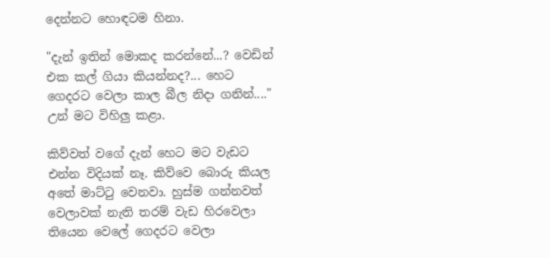දෙන්නට හොඳටම හිනා.

"දැන් ඉතින් මොකද කරන්නේ...? වෙඩින් එක කල් ගියා කියන්නද?... හෙට ගෙදරට වෙලා කාල බීල නිදා ගනින්...." උන් මට විහිලු කළා.

කිව්වත් වගේ දැන් හෙට මට වැඩට එන්න විදියක් නෑ. කිව්වෙ බොරු කියල අතේ මාට්‍ටු වෙනවා. හුස්ම ගන්නවත් වෙලාවක් නැති තරම් වැඩ හිරවෙලා තියෙන වෙලේ ගෙදරට වෙලා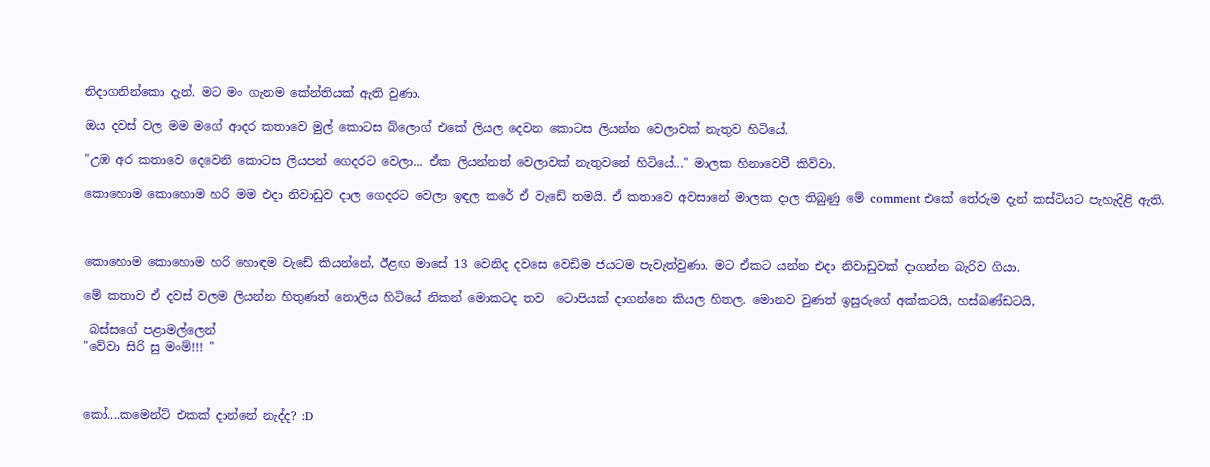නිදාගනින්කො දැන්. මට මං ගැනම කේන්තියක් ඇති වුණා.

ඔය දවස් වල මම මගේ ආදර කතාවෙ මුල් කොටස බ්ලොග් එකේ ලියල දෙවන කොටස ලියන්න වෙලාවක් නැතුව හිටියේ.

"උඹ අර කතාවෙ දෙවෙනි කොටස ලියපන් ගෙදරට වෙලා... ඒක ලියන්නත් වෙලාවක් නැතුවනේ හිටියේ..." මාලක හිනාවෙවී කිව්වා.

කොහොම කොහොම හරි මම එදා නිවාඩුව දාල ගෙදරට වෙලා ඉඳල කරේ ඒ වැඩේ තමයි. ඒ කතාවෙ අවසානේ මාලක දාල තිබුණු මේ comment එකේ තේරුම දැන් කස්ටියට පැහැදිළි ඇති.



කොහොම කොහොම හරි හොඳම වැඩේ කියන්නේ, ඊළඟ මාසේ 13 වෙනිද දවසෙ වෙඩිම ජයටම පැවැත්වුණා. මට ඒකට යන්න එදා නිවාඩුවක් දාගන්න බැරිව ගියා.

මේ කතාව ඒ දවස් වලම ලියන්න හිතුණත් නොලිය හිටියේ නිකන් මොකටද තව  ටොපියක් දාගන්නෙ කියල හිතල. මොනව වුණත් ඉසුරුගේ අක්කටයි, හස්බණ්ඩටයි,

 බස්සගේ පළාමල්ලෙන්
"වේවා සිරි සු මංම්!!! "



කෝ....කමෙන්ට් එකක් දාන්නේ නැද්ද? :D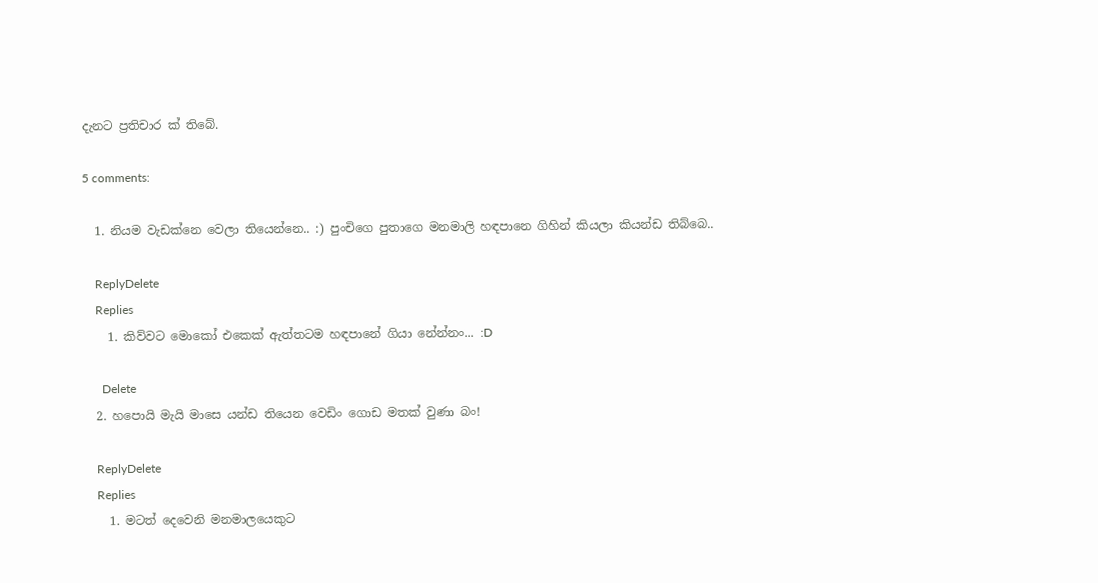දැනට ප්‍රතිචාර ක් තිබේ.

5 comments:

  1. නියම වැඩක්නෙ වෙලා තියෙන්නෙ.. :) පුංචිගෙ පුතාගෙ මනමාලි හඳපානෙ ගිහින් කියලා කියන්ඩ තිබ්බෙ..

    ReplyDelete
    Replies
    1. කිව්වට මොකෝ එකෙක් ඇත්තටම හඳපානේ ගියා නේන්නං... :D

      Delete
  2. හපොයි මැයි මාසෙ යන්ඩ තියෙන වෙඩිං ගොඩ මතක් වුණා බං!

    ReplyDelete
    Replies
    1. මටත් දෙවෙනි මනමාලයෙකුට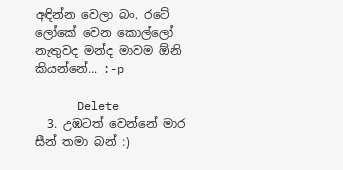අඳින්න වෙලා බං. රටේ ලෝකේ වෙන කොල්ලෝ නැතුවද මන්ද මාවම ඕනි කියන්නේ... :-p

      Delete
  3. උඹටත් වෙන්නේ මාර සීන් තමා බන් :)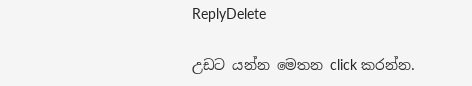ReplyDelete

උඩට යන්න මෙතන click කරන්න.